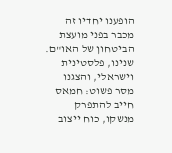הופענו יחדיו זה מכבר בפני מועצת הביטחון של האו"ם. שנינו, פלסטינית וישראלי, והצגנו מסר פשוט: חמאס חייב להתפרק מנשקו, כוח ייצוב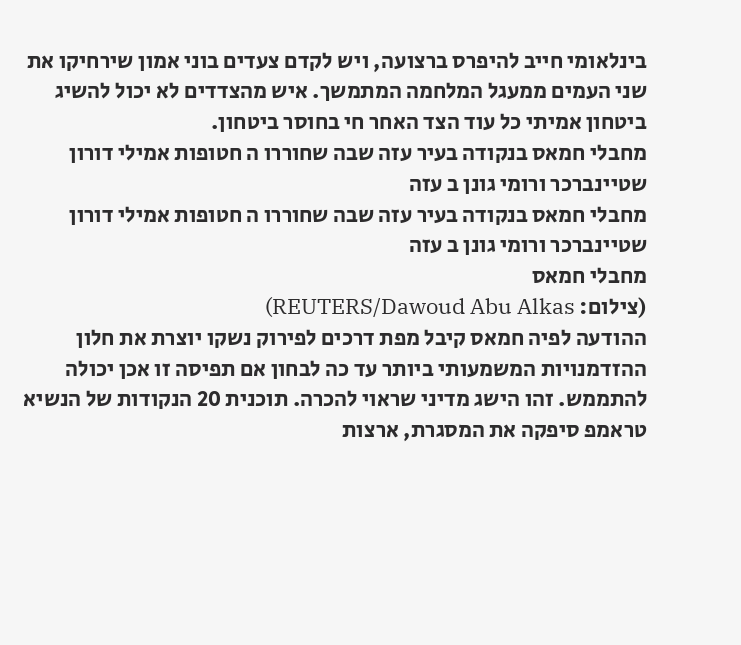בינלאומי חייב להיפרס ברצועה, ויש לקדם צעדים בוני אמון שירחיקו את שני העמים ממעגל המלחמה המתמשך. איש מהצדדים לא יכול להשיג ביטחון אמיתי כל עוד הצד האחר חי בחוסר ביטחון.
מחבלי חמאס בנקודה בעיר עזה שבה שחוררו ה חטופות אמילי דורון שטיינברכר ורומי גונן ב עזה
מחבלי חמאס בנקודה בעיר עזה שבה שחוררו ה חטופות אמילי דורון שטיינברכר ורומי גונן ב עזה
מחבלי חמאס
(צילום: REUTERS/Dawoud Abu Alkas)
ההודעה לפיה חמאס קיבל מפת דרכים לפירוק נשקו יוצרת את חלון ההזדמנויות המשמעותי ביותר עד כה לבחון אם תפיסה זו אכן יכולה להתממש. זהו הישג מדיני שראוי להכרה. תוכנית 20 הנקודות של הנשיא טראמפ סיפקה את המסגרת, ארצות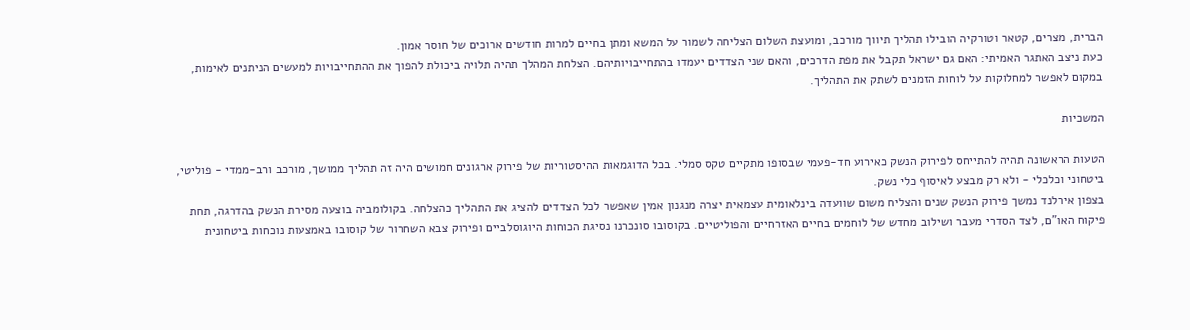הברית, מצרים, קטאר וטורקיה הובילו תהליך תיווך מורכב, ומועצת השלום הצליחה לשמור על המשא ומתן בחיים למרות חודשים ארוכים של חוסר אמון.
כעת ניצב האתגר האמיתי: האם גם ישראל תקבל את מפת הדרכים, והאם שני הצדדים יעמדו בהתחייבויותיהם. הצלחת המהלך תהיה תלויה ביכולת להפוך את ההתחייבויות למעשים הניתנים לאימות, במקום לאפשר למחלוקות על לוחות הזמנים לשתק את התהליך.

המשכיות

הטעות הראשונה תהיה להתייחס לפירוק הנשק כאירוע חד-פעמי שבסופו מתקיים טקס סמלי. בכל הדוגמאות ההיסטוריות של פירוק ארגונים חמושים היה זה תהליך ממושך, מורכב ורב-ממדי - פוליטי, ביטחוני וכלכלי - ולא רק מבצע לאיסוף כלי נשק.
בצפון אירלנד נמשך פירוק הנשק שנים והצליח משום שוועדה בינלאומית עצמאית יצרה מנגנון אמין שאפשר לכל הצדדים להציג את התהליך כהצלחה. בקולומביה בוצעה מסירת הנשק בהדרגה, תחת פיקוח האו"ם, לצד הסדרי מעבר ושילוב מחדש של לוחמים בחיים האזרחיים והפוליטיים. בקוסובו סונכרנו נסיגת הכוחות היוגוסלביים ופירוק צבא השחרור של קוסובו באמצעות נוכחות ביטחונית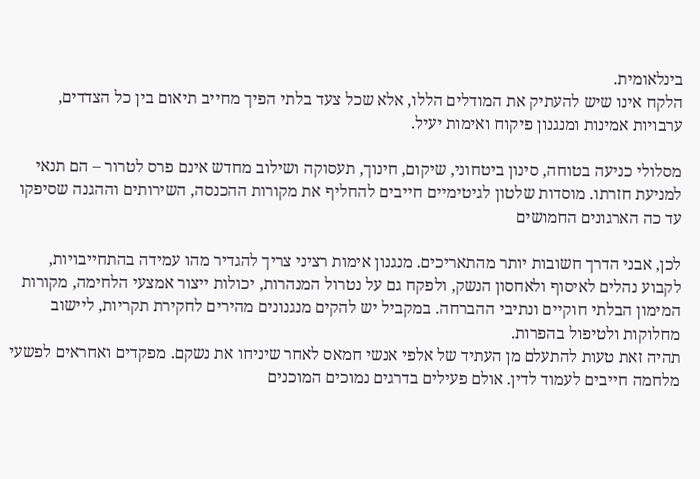בינלאומית.
הלקח אינו שיש להעתיק את המודלים הללו, אלא שכל צעד בלתי הפיך מחייב תיאום בין כל הצדדים, ערבויות אמינות ומנגנון פיקוח ואימות יעיל.

מסלולי כניעה בטוחה, סינון ביטחוני, שיקום, חינוך, תעסוקה ושילוב מחדש אינם פרס לטרור – הם תנאי למניעת חזרתו. מוסדות שלטון לגיטימיים חייבים להחליף את מקורות ההכנסה, השירותים וההגנה שסיפקו עד כה הארגונים החמושים

לכן, אבני הדרך חשובות יותר מהתאריכים. מנגנון אימות רציני צריך להגדיר מהו עמידה בהתחייבויות, לקבוע נהלים לאיסוף ולאחסון הנשק, ולפקח גם על נטרול המנהרות, יכולות ייצור אמצעי הלחימה, מקורות המימון הבלתי חוקיים ונתיבי ההברחה. במקביל יש להקים מנגנונים מהירים לחקירת תקריות, ליישוב מחלוקות ולטיפול בהפרות.
תהיה זאת טעות להתעלם מן העתיד של אלפי אנשי חמאס לאחר שיניחו את נשקם. מפקדים ואחראים לפשעי מלחמה חייבים לעמוד לדין. אולם פעילים בדרגים נמוכים המוכנים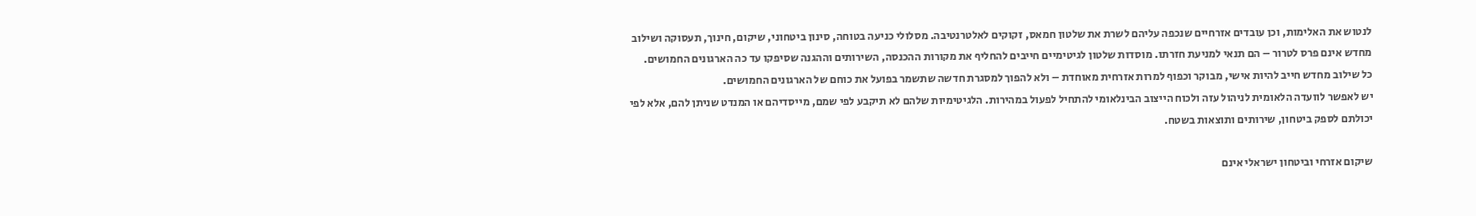לנטוש את האלימות, וכן עובדים אזרחיים שנכפה עליהם לשרת את שלטון חמאס, זקוקים לאלטרנטיבה. מסלולי כניעה בטוחה, סינון ביטחוני, שיקום, חינוך, תעסוקה ושילוב מחדש אינם פרס לטרור – הם תנאי למניעת חזרתו. מוסדות שלטון לגיטימיים חייבים להחליף את מקורות ההכנסה, השירותים וההגנה שסיפקו עד כה הארגונים החמושים.
כל שילוב מחדש חייב להיות אישי, מבוקר וכפוף למרות אזרחית מאוחדת – ולא להפוך למסגרת חדשה שתשמר בפועל את כוחם של הארגונים החמושים.
יש לאפשר לוועדה הלאומית לניהול עזה ולכוח הייצוב הבינלאומי להתחיל לפעול במהירות. הלגיטימיות שלהם לא תיקבע לפי שמם, מייסדיהם או המנדט שניתן להם, אלא לפי יכולתם לספק ביטחון, שירותים ותוצאות בשטח.

שיקום אזרחי וביטחון ישראלי אינם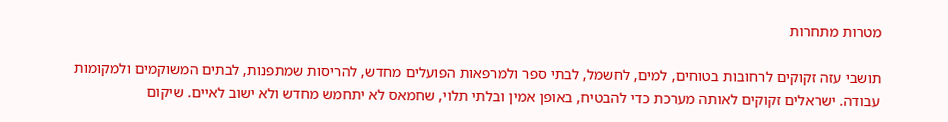מטרות מתחרות

תושבי עזה זקוקים לרחובות בטוחים, למים, לחשמל, לבתי ספר ולמרפאות הפועלים מחדש, להריסות שמתפנות, לבתים המשוקמים ולמקומות עבודה. ישראלים זקוקים לאותה מערכת כדי להבטיח, באופן אמין ובלתי תלוי, שחמאס לא יתחמש מחדש ולא ישוב לאיים. שיקום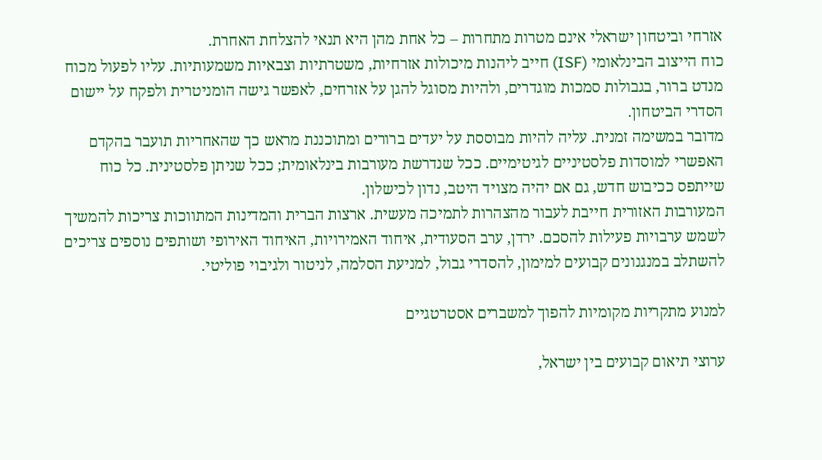אזרחי וביטחון ישראלי אינם מטרות מתחרות – כל אחת מהן היא תנאי להצלחת האחרת.
כוח הייצוב הבינלאומי (ISF) חייב ליהנות מיכולות אזרחיות, משטרתיות וצבאיות משמעותיות. עליו לפעול מכוח מנדט ברור, בגבולות סמכות מוגדרים, ולהיות מסוגל להגן על אזרחים, לאפשר גישה הומניטרית ולפקח על יישום הסדרי הביטחון.
מדובר במשימה זמנית. עליה להיות מבוססת על יעדים ברורים ומתוכננת מראש כך שהאחריות תועבר בהקדם האפשרי למוסדות פלסטיניים לגיטימיים. ככל שנדרשת מעורבות בינלאומית; ככל שניתן פלסטינית. כל כוח שייתפס ככיבוש חדש, גם אם יהיה מצויד היטב, נדון לכישלון.
המעורבות האזורית חייבת לעבור מהצהרות לתמיכה מעשית. ארצות הברית והמדינות המתווכות צריכות להמשיך לשמש ערבויות פעילות להסכם. ירדן, ערב הסעודית, איחוד האמירויות, האיחוד האירופי ושותפים נוספים צריכים להשתלב במנגנונים קבועים למימון, להסדרי גבול, למניעת הסלמה, לניטור ולגיבוי פוליטי.

למנוע מתקריות מקומיות להפוך למשברים אסטרטגיים

ערוצי תיאום קבועים בין ישראל,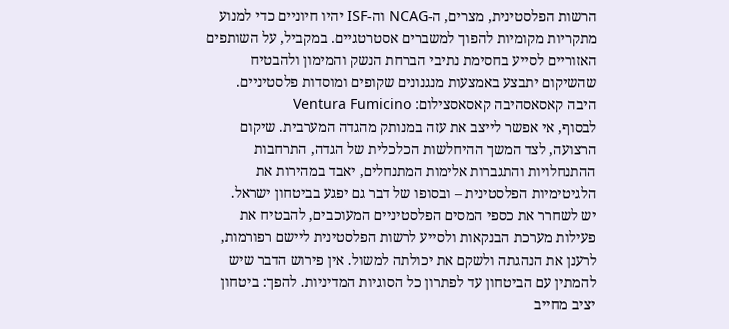הרשות הפלסטינית, מצרים, ה-NCAG וה-ISF יהיו חיוניים כדי למנוע מתקריות מקומיות להפוך למשברים אסטרטגיים. במקביל, על השותפים האזוריים לסייע בחסימת נתיבי הברחת הנשק והמימון ולהבטיח שהשיקום יתבצע באמצעות מנגנונים שקופים ומוסדות פלסטיניים.
היבה קאסאסהיבה קאסאסצילום: Ventura Fumicino
לבסוף, אי אפשר לייצב את עזה במנותק מהגדה המערבית. שיקום הרצועה, לצד המשך ההיחלשות הכלכלית של הגדה, התרחבות ההתנחלויות והתגברות אלימות המתנחלים, יאבד במהירות את הלגיטימיות הפלסטינית – ובסופו של דבר גם יפגע בביטחון ישראל.
יש לשחרר את כספי המסים הפלסטיניים המעוכבים, להבטיח את פעילות מערכת הבנקאות ולסייע לרשות הפלסטינית ליישם רפורמות, לרענן את הנהגתה ולשקם את יכולתה למשול. אין פירוש הדבר שיש להמתין עם הביטחון עד לפתרון כל הסוגיות המדיניות. להפך: ביטחון יציב מחייב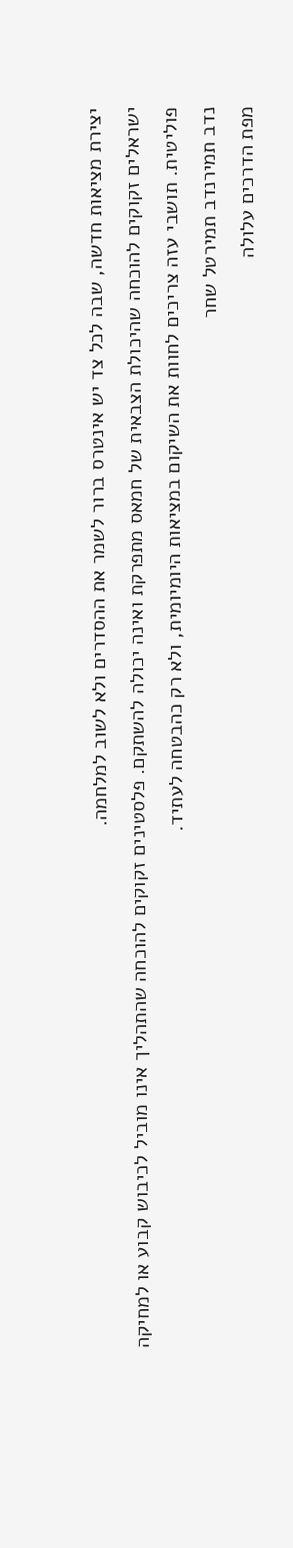יצירת מציאות חדשה, שבה לכל צד יש אינטרס ברור לשמר את ההסדרים ולא לשוב למלחמה.
ישראלים זקוקים להוכחה שהיכולת הצבאית של חמאס מתפרקת ואינה יכולה להשתקם. פלסטינים זקוקים להוכחה שהתהליך אינו מוביל לכיבוש קבוע או למחיקה פוליטית. תושבי עזה צריכים לחוות את השיקום במציאות היומיומית, ולא רק כהבטחה לעתיד.
נדב תמירנדב תמירטל שחר
מפת הדרכים עלולה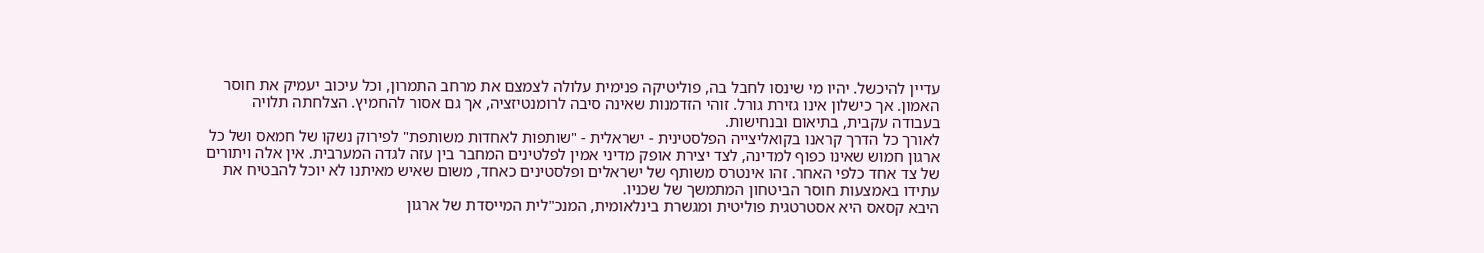עדיין להיכשל. יהיו מי שינסו לחבל בה, פוליטיקה פנימית עלולה לצמצם את מרחב התמרון, וכל עיכוב יעמיק את חוסר האמון. אך כישלון אינו גזירת גורל. זוהי הזדמנות שאינה סיבה לרומנטיזציה, אך גם אסור להחמיץ. הצלחתה תלויה בעבודה עקבית, בתיאום ובנחישות.
לאורך כל הדרך קראנו בקואליצייה הפלסטינית - ישראלית - "שותפות לאחדות משותפת" לפירוק נשקו של חמאס ושל כל ארגון חמוש שאינו כפוף למדינה, לצד יצירת אופק מדיני אמין לפלטינים המחבר בין עזה לגדה המערבית. אין אלה ויתורים של צד אחד כלפי האחר. זהו אינטרס משותף של ישראלים ופלסטינים כאחד, משום שאיש מאיתנו לא יוכל להבטיח את עתידו באמצעות חוסר הביטחון המתמשך של שכניו.
היבא קסאס היא אסטרטגית פוליטית ומגשרת בינלאומית, המנכ"לית המייסדת של ארגון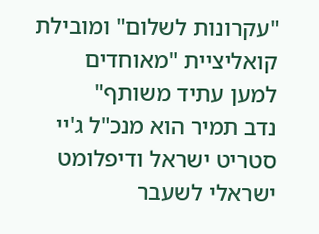"עקרונות לשלום" ומובילת קואליציית "מאוחדים למען עתיד משותף"
נדב תמיר הוא מנכ"ל ג'יי סטריט ישראל ודיפלומט ישראלי לשעבר